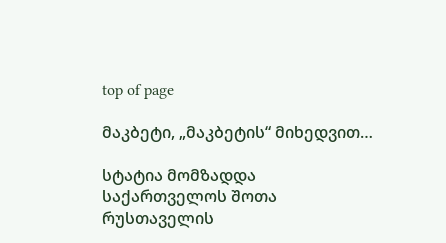top of page

მაკბეტი, „მაკბეტის“ მიხედვით…

სტატია მომზადდა საქართველოს შოთა რუსთაველის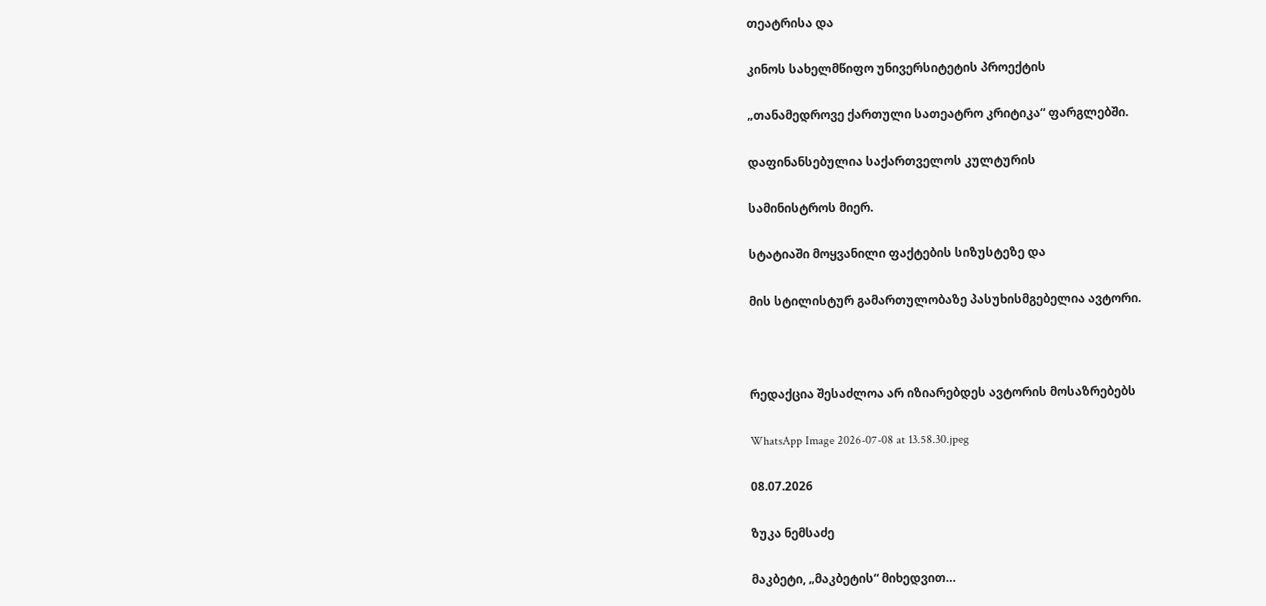თეატრისა და

კინოს სახელმწიფო უნივერსიტეტის პროექტის

„თანამედროვე ქართული სათეატრო კრიტიკა“ ფარგლებში.

დაფინანსებულია საქართველოს კულტურის

სამინისტროს მიერ.

სტატიაში მოყვანილი ფაქტების სიზუსტეზე და

მის სტილისტურ გამართულობაზე პასუხისმგებელია ავტორი.



რედაქცია შესაძლოა არ იზიარებდეს ავტორის მოსაზრებებს

WhatsApp Image 2026-07-08 at 13.58.30.jpeg

08.07.2026

ზუკა ნემსაძე

მაკბეტი, „მაკბეტის“ მიხედვით…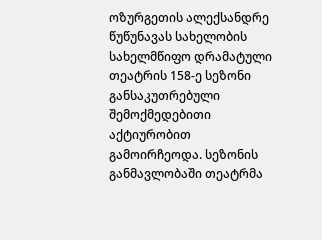ოზურგეთის ალექსანდრე წუწუნავას სახელობის სახელმწიფო დრამატული თეატრის 158-ე სეზონი განსაკუთრებული შემოქმედებითი აქტიურობით გამოირჩეოდა. სეზონის განმავლობაში თეატრმა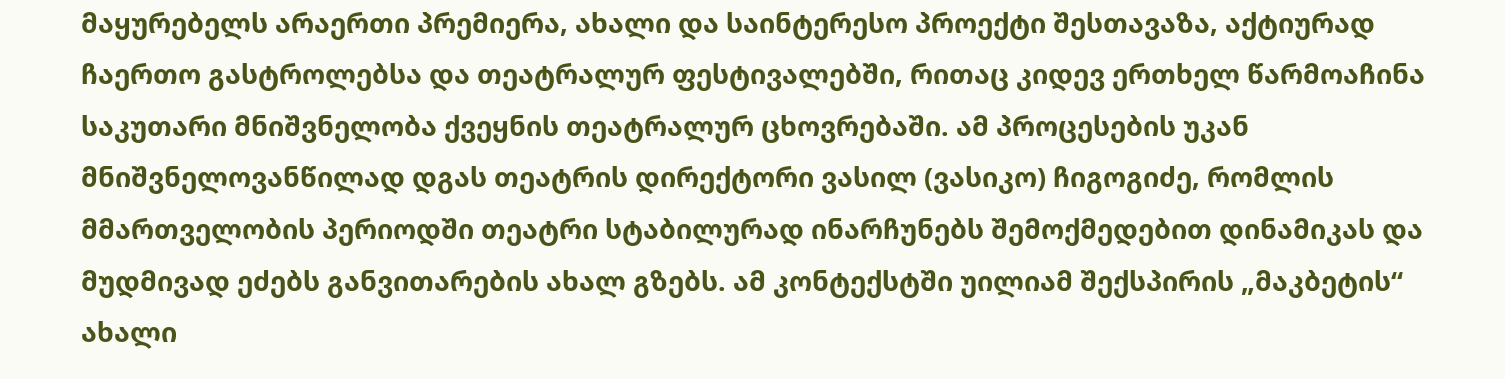მაყურებელს არაერთი პრემიერა, ახალი და საინტერესო პროექტი შესთავაზა, აქტიურად ჩაერთო გასტროლებსა და თეატრალურ ფესტივალებში, რითაც კიდევ ერთხელ წარმოაჩინა საკუთარი მნიშვნელობა ქვეყნის თეატრალურ ცხოვრებაში. ამ პროცესების უკან მნიშვნელოვანწილად დგას თეატრის დირექტორი ვასილ (ვასიკო) ჩიგოგიძე, რომლის მმართველობის პერიოდში თეატრი სტაბილურად ინარჩუნებს შემოქმედებით დინამიკას და მუდმივად ეძებს განვითარების ახალ გზებს. ამ კონტექსტში უილიამ შექსპირის „მაკბეტის“ ახალი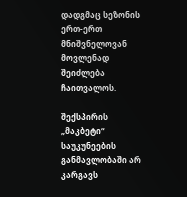დადგმაც სეზონის ერთ-ერთ მნიშვნელოვან მოვლენად შეიძლება ჩაითვალოს.

შექსპირის „მაკბეტი“ საუკუნეების განმავლობაში არ კარგავს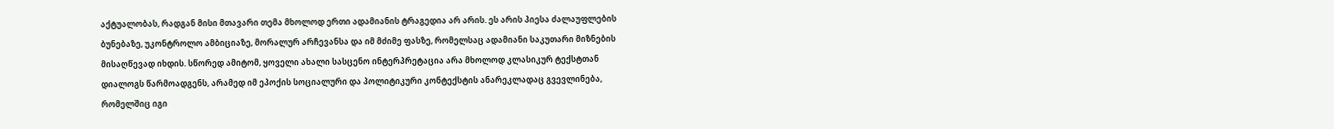აქტუალობას, რადგან მისი მთავარი თემა მხოლოდ ერთი ადამიანის ტრაგედია არ არის. ეს არის პიესა ძალაუფლების ბუნებაზე, უკონტროლო ამბიციაზე, მორალურ არჩევანსა და იმ მძიმე ფასზე, რომელსაც ადამიანი საკუთარი მიზნების მისაღწევად იხდის. სწორედ ამიტომ, ყოველი ახალი სასცენო ინტერპრეტაცია არა მხოლოდ კლასიკურ ტექსტთან დიალოგს წარმოადგენს, არამედ იმ ეპოქის სოციალური და პოლიტიკური კონტექსტის ანარეკლადაც გვევლინება, რომელშიც იგი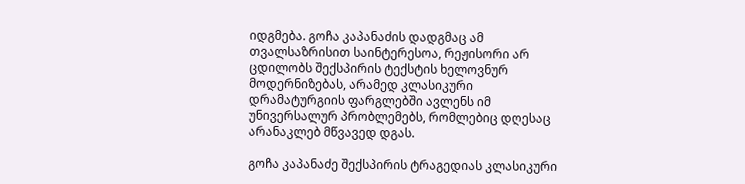იდგმება. გოჩა კაპანაძის დადგმაც ამ თვალსაზრისით საინტერესოა, რეჟისორი არ ცდილობს შექსპირის ტექსტის ხელოვნურ მოდერნიზებას, არამედ კლასიკური დრამატურგიის ფარგლებში ავლენს იმ უნივერსალურ პრობლემებს, რომლებიც დღესაც არანაკლებ მწვავედ დგას.

გოჩა კაპანაძე შექსპირის ტრაგედიას კლასიკური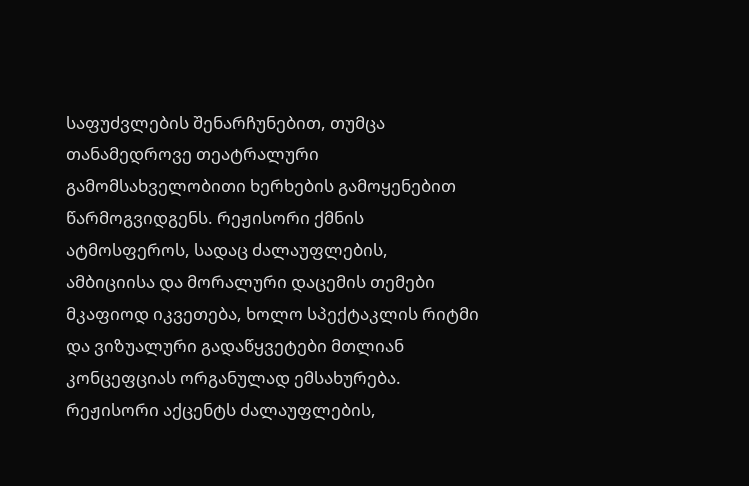საფუძვლების შენარჩუნებით, თუმცა თანამედროვე თეატრალური გამომსახველობითი ხერხების გამოყენებით წარმოგვიდგენს. რეჟისორი ქმნის ატმოსფეროს, სადაც ძალაუფლების, ამბიციისა და მორალური დაცემის თემები მკაფიოდ იკვეთება, ხოლო სპექტაკლის რიტმი და ვიზუალური გადაწყვეტები მთლიან კონცეფციას ორგანულად ემსახურება. რეჟისორი აქცენტს ძალაუფლების,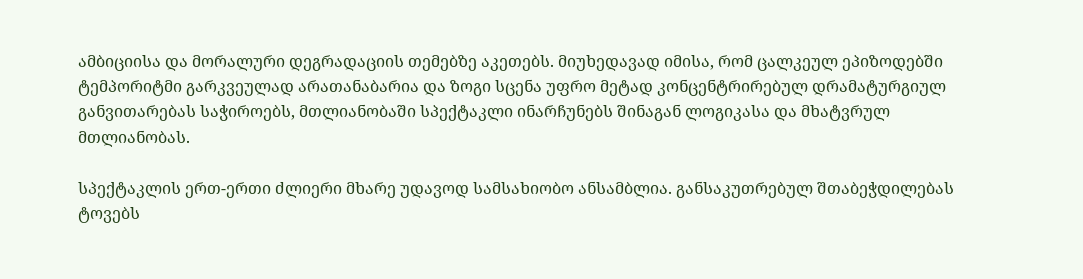ამბიციისა და მორალური დეგრადაციის თემებზე აკეთებს. მიუხედავად იმისა, რომ ცალკეულ ეპიზოდებში ტემპორიტმი გარკვეულად არათანაბარია და ზოგი სცენა უფრო მეტად კონცენტრირებულ დრამატურგიულ განვითარებას საჭიროებს, მთლიანობაში სპექტაკლი ინარჩუნებს შინაგან ლოგიკასა და მხატვრულ მთლიანობას.

სპექტაკლის ერთ-ერთი ძლიერი მხარე უდავოდ სამსახიობო ანსამბლია. განსაკუთრებულ შთაბეჭდილებას ტოვებს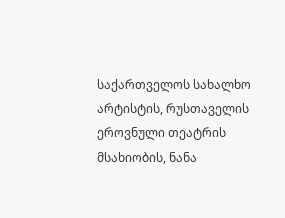საქართველოს სახალხო არტისტის, რუსთაველის ეროვნული თეატრის  მსახიობის, ნანა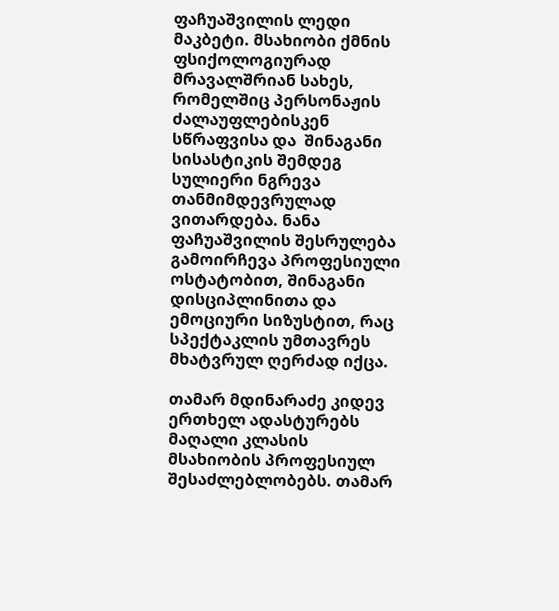ფაჩუაშვილის ლედი მაკბეტი. მსახიობი ქმნის ფსიქოლოგიურად მრავალშრიან სახეს, რომელშიც პერსონაჟის ძალაუფლებისკენ სწრაფვისა და  შინაგანი სისასტიკის შემდეგ სულიერი ნგრევა თანმიმდევრულად ვითარდება. ნანა ფაჩუაშვილის შესრულება გამოირჩევა პროფესიული ოსტატობით, შინაგანი დისციპლინითა და ემოციური სიზუსტით, რაც სპექტაკლის უმთავრეს მხატვრულ ღერძად იქცა.

თამარ მდინარაძე კიდევ ერთხელ ადასტურებს მაღალი კლასის მსახიობის პროფესიულ შესაძლებლობებს. თამარ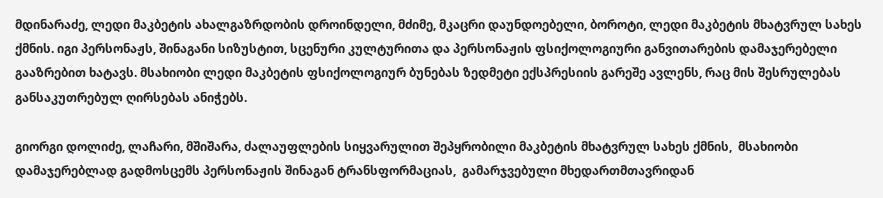მდინარაძე, ლედი მაკბეტის ახალგაზრდობის დროინდელი, მძიმე, მკაცრი დაუნდოებელი, ბოროტი, ლედი მაკბეტის მხატვრულ სახეს ქმნის. იგი პერსონაჟს, შინაგანი სიზუსტით, სცენური კულტურითა და პერსონაჟის ფსიქოლოგიური განვითარების დამაჯერებელი გააზრებით ხატავს. მსახიობი ლედი მაკბეტის ფსიქოლოგიურ ბუნებას ზედმეტი ექსპრესიის გარეშე ავლენს, რაც მის შესრულებას განსაკუთრებულ ღირსებას ანიჭებს.

გიორგი დოლიძე, ლაჩარი, მშიშარა, ძალაუფლების სიყვარულით შეპყრობილი მაკბეტის მხატვრულ სახეს ქმნის,  მსახიობი დამაჯერებლად გადმოსცემს პერსონაჟის შინაგან ტრანსფორმაციას,  გამარჯვებული მხედართმთავრიდან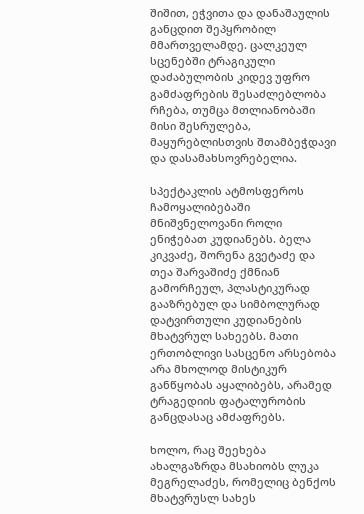შიშით, ეჭვითა და დანაშაულის განცდით შეპყრობილ მმართველამდე. ცალკეულ სცენებში ტრაგიკული დაძაბულობის კიდევ უფრო გამძაფრების შესაძლებლობა რჩება, თუმცა მთლიანობაში მისი შესრულება, მაყურებლისთვის შთამბეჭდავი და დასამახსოვრებელია.

სპექტაკლის ატმოსფეროს ჩამოყალიბებაში მნიშვნელოვანი როლი ენიჭებათ კუდიანებს. ბელა კიკვაძე, შორენა გვეტაძე და თეა შარვაშიძე ქმნიან გამორჩეულ, პლასტიკურად გააზრებულ და სიმბოლურად დატვირთული კუდიანების მხატვრულ სახეებს. მათი ერთობლივი სასცენო არსებობა არა მხოლოდ მისტიკურ განწყობას აყალიბებს, არამედ ტრაგედიის ფატალურობის განცდასაც ამძაფრებს.

ხოლო, რაც შეეხება  ახალგაზრდა მსახიობს ლუკა მეგრელაძეს, რომელიც ბენქოს მხატვრუსლ სახეს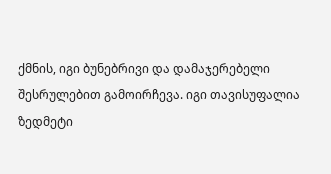ქმნის, იგი ბუნებრივი და დამაჯერებელი შესრულებით გამოირჩევა. იგი თავისუფალია ზედმეტი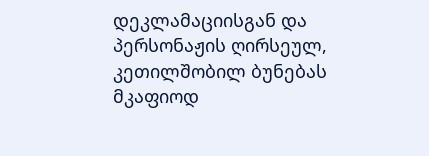დეკლამაციისგან და პერსონაჟის ღირსეულ, კეთილშობილ ბუნებას მკაფიოდ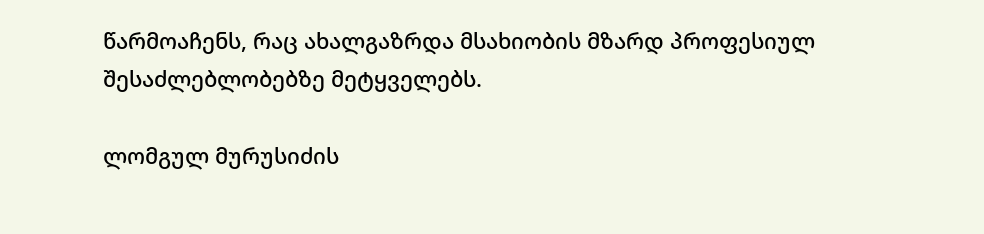წარმოაჩენს, რაც ახალგაზრდა მსახიობის მზარდ პროფესიულ შესაძლებლობებზე მეტყველებს.

ლომგულ მურუსიძის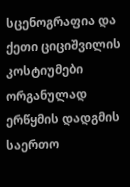სცენოგრაფია და ქეთი ციციშვილის კოსტიუმები ორგანულად ერწყმის დადგმის საერთო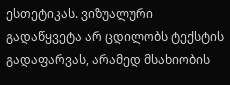ესთეტიკას. ვიზუალური გადაწყვეტა არ ცდილობს ტექსტის გადაფარვას, არამედ მსახიობის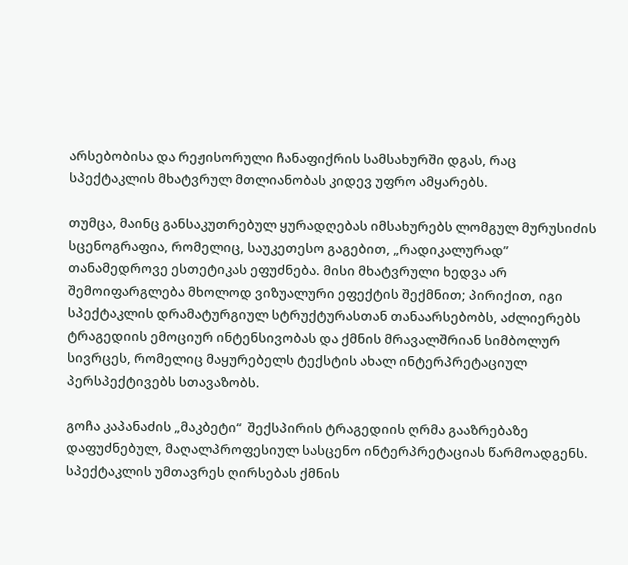არსებობისა და რეჟისორული ჩანაფიქრის სამსახურში დგას, რაც სპექტაკლის მხატვრულ მთლიანობას კიდევ უფრო ამყარებს.

თუმცა, მაინც განსაკუთრებულ ყურადღებას იმსახურებს ლომგულ მურუსიძის სცენოგრაფია, რომელიც, საუკეთესო გაგებით, „რადიკალურად” თანამედროვე ესთეტიკას ეფუძნება. მისი მხატვრული ხედვა არ შემოიფარგლება მხოლოდ ვიზუალური ეფექტის შექმნით; პირიქით, იგი სპექტაკლის დრამატურგიულ სტრუქტურასთან თანაარსებობს, აძლიერებს ტრაგედიის ემოციურ ინტენსივობას და ქმნის მრავალშრიან სიმბოლურ სივრცეს, რომელიც მაყურებელს ტექსტის ახალ ინტერპრეტაციულ პერსპექტივებს სთავაზობს.

გოჩა კაპანაძის „მაკბეტი“  შექსპირის ტრაგედიის ღრმა გააზრებაზე დაფუძნებულ, მაღალპროფესიულ სასცენო ინტერპრეტაციას წარმოადგენს.  სპექტაკლის უმთავრეს ღირსებას ქმნის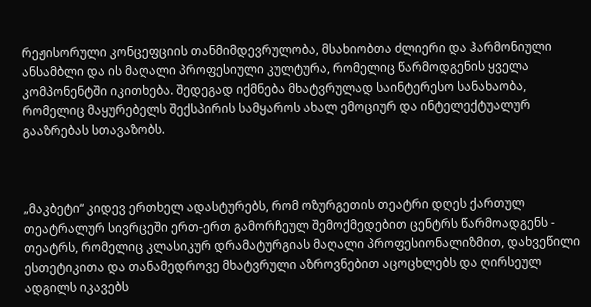რეჟისორული კონცეფციის თანმიმდევრულობა, მსახიობთა ძლიერი და ჰარმონიული ანსამბლი და ის მაღალი პროფესიული კულტურა, რომელიც წარმოდგენის ყველა კომპონენტში იკითხება. შედეგად იქმნება მხატვრულად საინტერესო სანახაობა, რომელიც მაყურებელს შექსპირის სამყაროს ახალ ემოციურ და ინტელექტუალურ გააზრებას სთავაზობს.



„მაკბეტი“ კიდევ ერთხელ ადასტურებს, რომ ოზურგეთის თეატრი დღეს ქართულ თეატრალურ სივრცეში ერთ-ერთ გამორჩეულ შემოქმედებით ცენტრს წარმოადგენს - თეატრს, რომელიც კლასიკურ დრამატურგიას მაღალი პროფესიონალიზმით, დახვეწილი ესთეტიკითა და თანამედროვე მხატვრული აზროვნებით აცოცხლებს და ღირსეულ ადგილს იკავებს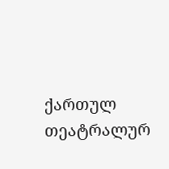ქართულ თეატრალურ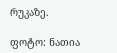რუკაზე.

ფოტო: ნათია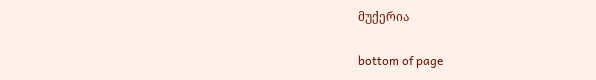მუქერია

bottom of page